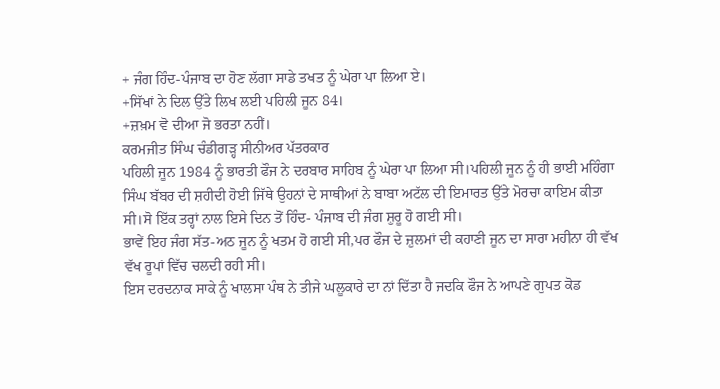+ ਜੰਗ ਹਿੰਦ-ਪੰਜਾਬ ਦਾ ਹੋਣ ਲੱਗਾ ਸਾਡੇ ਤਖਤ ਨੂੰ ਘੇਰਾ ਪਾ ਲਿਆ ਏ।
+ਸਿੱਖਾਂ ਨੇ ਦਿਲ ਉੱਤੇ ਲਿਖ ਲਈ ਪਹਿਲੀ ਜੂਨ 84।
+ਜ਼ਖ਼ਮ ਵੋ ਦੀਆ ਜੋ ਭਰਤਾ ਨਹੀਂ।
ਕਰਮਜੀਤ ਸਿੰਘ ਚੰਡੀਗੜ੍ਹ ਸੀਨੀਅਰ ਪੱਤਰਕਾਰ
ਪਹਿਲੀ ਜੂਨ 1984 ਨੂੰ ਭਾਰਤੀ ਫੌਜ ਨੇ ਦਰਬਾਰ ਸਾਹਿਬ ਨੂੰ ਘੇਰਾ ਪਾ ਲਿਆ ਸੀ।ਪਹਿਲੀ ਜੂਨ ਨੂੰ ਹੀ ਭਾਈ ਮਹਿੰਗਾ ਸਿੰਘ ਬੱਬਰ ਦੀ ਸ਼ਹੀਦੀ ਹੋਈ ਜਿੱਥੇ ਉਹਨਾਂ ਦੇ ਸਾਥੀਆਂ ਨੇ ਬਾਬਾ ਅਟੱਲ ਦੀ ਇਮਾਰਤ ਉੱਤੇ ਮੋਰਚਾ ਕਾਇਮ ਕੀਤਾ ਸੀ।ਸੋ ਇੱਕ ਤਰ੍ਹਾਂ ਨਾਲ ਇਸੇ ਦਿਨ ਤੋਂ ਹਿੰਦ- ਪੰਜਾਬ ਦੀ ਜੰਗ ਸ਼ੁਰੂ ਹੋ ਗਈ ਸੀ।
ਭਾਵੇਂ ਇਹ ਜੰਗ ਸੱਤ-ਅਠ ਜੂਨ ਨੂੰ ਖਤਮ ਹੋ ਗਈ ਸੀ,ਪਰ ਫੌਜ ਦੇ ਜ਼ੁਲਮਾਂ ਦੀ ਕਹਾਣੀ ਜੂਨ ਦਾ ਸਾਰਾ ਮਹੀਨਾ ਹੀ ਵੱਖ ਵੱਖ ਰੂਪਾਂ ਵਿੱਚ ਚਲਦੀ ਰਹੀ ਸੀ।
ਇਸ ਦਰਦਨਾਕ ਸਾਕੇ ਨੂੰ ਖਾਲਸਾ ਪੰਥ ਨੇ ਤੀਜੇ ਘਲੂਕਾਰੇ ਦਾ ਨਾਂ ਦਿੱਤਾ ਹੈ ਜਦਕਿ ਫੌਜ ਨੇ ਆਪਣੇ ਗੁਪਤ ਕੋਡ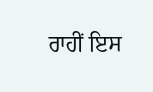ਰਾਹੀਂ ਇਸ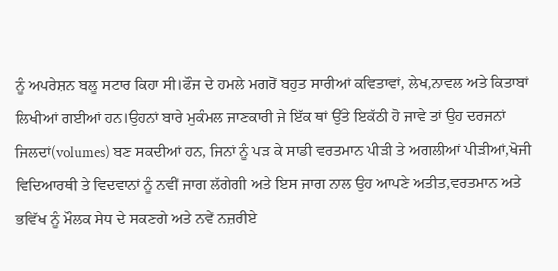ਨੂੰ ਅਪਰੇਸ਼ਨ ਬਲੂ ਸਟਾਰ ਕਿਹਾ ਸੀ।ਫੌਜ ਦੇ ਹਮਲੇ ਮਗਰੋਂ ਬਹੁਤ ਸਾਰੀਆਂ ਕਵਿਤਾਵਾਂ, ਲੇਖ,ਨਾਵਲ ਅਤੇ ਕਿਤਾਬਾਂ ਲਿਖੀਆਂ ਗਈਆਂ ਹਨ।ਉਹਨਾਂ ਬਾਰੇ ਮੁਕੰਮਲ ਜਾਣਕਾਰੀ ਜੇ ਇੱਕ ਥਾਂ ਉੱਤੇ ਇਕੱਠੀ ਹੋ ਜਾਵੇ ਤਾਂ ਉਹ ਦਰਜਨਾਂ ਜਿਲਦਾਂ(volumes) ਬਣ ਸਕਦੀਆਂ ਹਨ, ਜਿਨਾਂ ਨੂੰ ਪੜ ਕੇ ਸਾਡੀ ਵਰਤਮਾਨ ਪੀੜੀ ਤੇ ਅਗਲੀਆਂ ਪੀੜੀਆਂ,ਖੋਜੀ ਵਿਦਿਆਰਥੀ ਤੇ ਵਿਦਵਾਨਾਂ ਨੂੰ ਨਵੀਂ ਜਾਗ ਲੱਗੇਗੀ ਅਤੇ ਇਸ ਜਾਗ ਨਾਲ ਉਹ ਆਪਣੇ ਅਤੀਤ,ਵਰਤਮਾਨ ਅਤੇ ਭਵਿੱਖ ਨੂੰ ਮੌਲਕ ਸੇਧ ਦੇ ਸਕਣਗੇ ਅਤੇ ਨਵੇਂ ਨਜ਼ਰੀਏ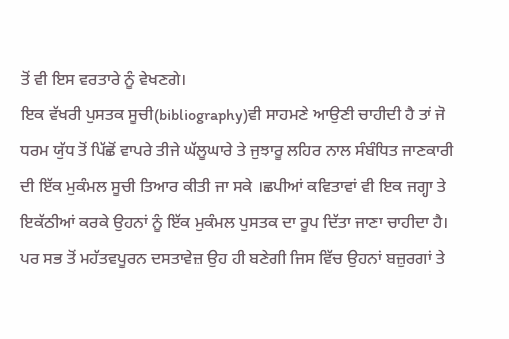ਤੋਂ ਵੀ ਇਸ ਵਰਤਾਰੇ ਨੂੰ ਵੇਖਣਗੇ।
ਇਕ ਵੱਖਰੀ ਪੁਸਤਕ ਸੂਚੀ(bibliography)ਵੀ ਸਾਹਮਣੇ ਆਉਣੀ ਚਾਹੀਦੀ ਹੈ ਤਾਂ ਜੋ ਧਰਮ ਯੁੱਧ ਤੋਂ ਪਿੱਛੋਂ ਵਾਪਰੇ ਤੀਜੇ ਘੱਲੂਘਾਰੇ ਤੇ ਜੁਝਾਰੂ ਲਹਿਰ ਨਾਲ ਸੰਬੰਧਿਤ ਜਾਣਕਾਰੀ ਦੀ ਇੱਕ ਮੁਕੰਮਲ ਸੂਚੀ ਤਿਆਰ ਕੀਤੀ ਜਾ ਸਕੇ ।ਛਪੀਆਂ ਕਵਿਤਾਵਾਂ ਵੀ ਇਕ ਜਗ੍ਹਾ ਤੇ ਇਕੱਠੀਆਂ ਕਰਕੇ ਉਹਨਾਂ ਨੂੰ ਇੱਕ ਮੁਕੰਮਲ ਪੁਸਤਕ ਦਾ ਰੂਪ ਦਿੱਤਾ ਜਾਣਾ ਚਾਹੀਦਾ ਹੈ।
ਪਰ ਸਭ ਤੋਂ ਮਹੱਤਵਪੂਰਨ ਦਸਤਾਵੇਜ਼ ਉਹ ਹੀ ਬਣੇਗੀ ਜਿਸ ਵਿੱਚ ਉਹਨਾਂ ਬਜ਼ੁਰਗਾਂ ਤੇ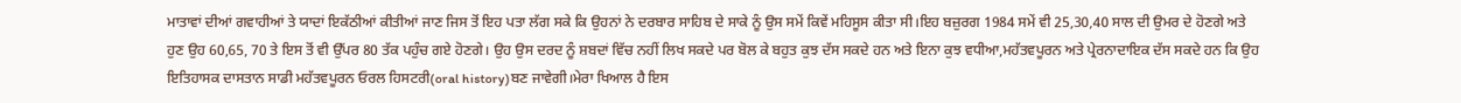ਮਾਤਾਵਾਂ ਦੀਆਂ ਗਵਾਹੀਆਂ ਤੇ ਯਾਦਾਂ ਇਕੱਠੀਆਂ ਕੀਤੀਆਂ ਜਾਣ ਜਿਸ ਤੋਂ ਇਹ ਪਤਾ ਲੱਗ ਸਕੇ ਕਿ ਉਹਨਾਂ ਨੇ ਦਰਬਾਰ ਸਾਹਿਬ ਦੇ ਸਾਕੇ ਨੂੰ ਉਸ ਸਮੇਂ ਕਿਵੇਂ ਮਹਿਸੂਸ ਕੀਤਾ ਸੀ।ਇਹ ਬਜ਼ੁਰਗ 1984 ਸਮੇਂ ਵੀ 25,30,40 ਸਾਲ ਦੀ ਉਮਰ ਦੇ ਹੋਣਗੇ ਅਤੇ ਹੁਣ ਉਹ 60,65, 70 ਤੇ ਇਸ ਤੋਂ ਵੀ ਉੱਪਰ 80 ਤੱਕ ਪਹੁੰਚ ਗਏ ਹੋਣਗੇ। ਉਹ ਉਸ ਦਰਦ ਨੂੰ ਸ਼ਬਦਾਂ ਵਿੱਚ ਨਹੀਂ ਲਿਖ ਸਕਦੇ ਪਰ ਬੋਲ ਕੇ ਬਹੁਤ ਕੁਝ ਦੱਸ ਸਕਦੇ ਹਨ ਅਤੇ ਇਨਾ ਕੁਝ ਵਧੀਆ,ਮਹੱਤਵਪੂਰਨ ਅਤੇ ਪ੍ਰੇਰਨਾਦਾਇਕ ਦੱਸ ਸਕਦੇ ਹਨ ਕਿ ਉਹ ਇਤਿਹਾਸਕ ਦਾਸਤਾਨ ਸਾਡੀ ਮਹੱਤਵਪੂਰਨ ਓਰਲ ਹਿਸਟਰੀ(oral history)ਬਣ ਜਾਵੇਗੀ।ਮੇਰਾ ਖਿਆਲ ਹੈ ਇਸ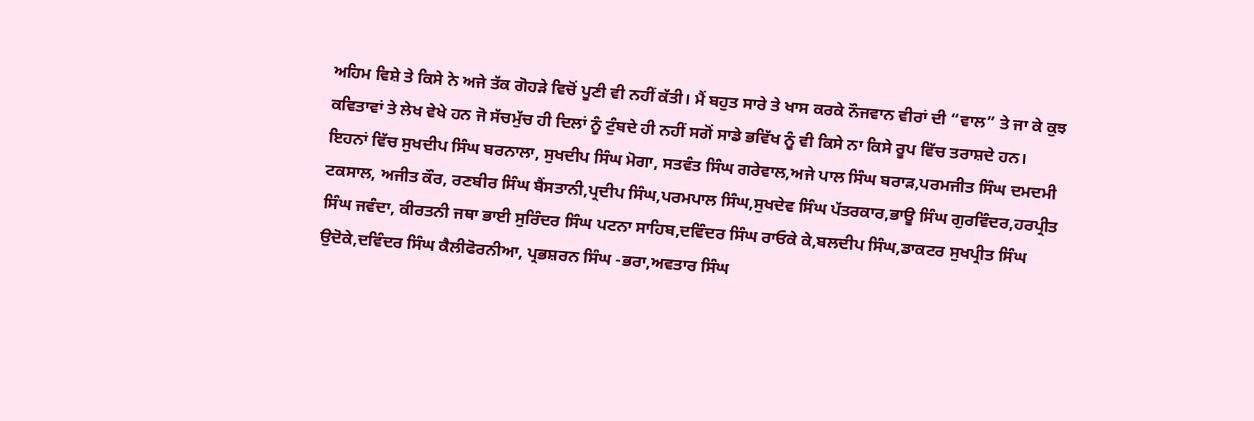ਅਹਿਮ ਵਿਸ਼ੇ ਤੇ ਕਿਸੇ ਨੇ ਅਜੇ ਤੱਕ ਗੋਹੜੇ ਵਿਚੋਂ ਪੂਣੀ ਵੀ ਨਹੀਂ ਕੱਤੀ। ਮੈਂ ਬਹੁਤ ਸਾਰੇ ਤੇ ਖਾਸ ਕਰਕੇ ਨੌਜਵਾਨ ਵੀਰਾਂ ਦੀ “ਵਾਲ” ਤੇ ਜਾ ਕੇ ਕੁਝ ਕਵਿਤਾਵਾਂ ਤੇ ਲੇਖ ਵੇਖੇ ਹਨ ਜੋ ਸੱਚਮੁੱਚ ਹੀ ਦਿਲਾਂ ਨੂੰ ਟੁੰਬਦੇ ਹੀ ਨਹੀਂ ਸਗੋਂ ਸਾਡੇ ਭਵਿੱਖ ਨੂੰ ਵੀ ਕਿਸੇ ਨਾ ਕਿਸੇ ਰੂਪ ਵਿੱਚ ਤਰਾਸ਼ਦੇ ਹਨ। ਇਹਨਾਂ ਵਿੱਚ ਸੁਖਦੀਪ ਸਿੰਘ ਬਰਨਾਲਾ, ਸੁਖਦੀਪ ਸਿੰਘ ਮੋਗਾ, ਸਤਵੰਤ ਸਿੰਘ ਗਰੇਵਾਲ,ਅਜੇ ਪਾਲ ਸਿੰਘ ਬਰਾੜ,ਪਰਮਜੀਤ ਸਿੰਘ ਦਮਦਮੀ ਟਕਸਾਲ, ਅਜੀਤ ਕੌਰ, ਰਣਬੀਰ ਸਿੰਘ ਬੈਂਸਤਾਨੀ,ਪ੍ਰਦੀਪ ਸਿੰਘ,ਪਰਮਪਾਲ ਸਿੰਘ,ਸੁਖਦੇਵ ਸਿੰਘ ਪੱਤਰਕਾਰ,ਭਾਊ ਸਿੰਘ ਗੁਰਵਿੰਦਰ,ਹਰਪ੍ਰੀਤ ਸਿੰਘ ਜਵੰਦਾ, ਕੀਰਤਨੀ ਜਥਾ ਭਾਈ ਸੁਰਿੰਦਰ ਸਿੰਘ ਪਟਨਾ ਸਾਹਿਬ,ਦਵਿੰਦਰ ਸਿੰਘ ਰਾਓਕੇ ਕੇ,ਬਲਦੀਪ ਸਿੰਘ,ਡਾਕਟਰ ਸੁਖਪ੍ਰੀਤ ਸਿੰਘ ਉਦੋਕੇ,ਦਵਿੰਦਰ ਸਿੰਘ ਕੈਲੀਫੋਰਨੀਆ, ਪ੍ਰਭਸ਼ਰਨ ਸਿੰਘ -ਭਰਾ,ਅਵਤਾਰ ਸਿੰਘ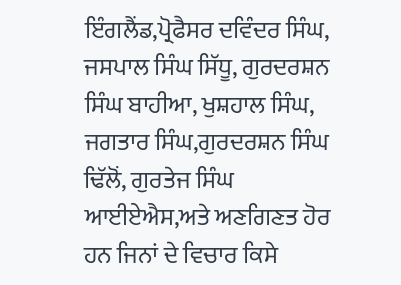ਇੰਗਲੈਂਡ,ਪ੍ਰੋਫੈਸਰ ਦਵਿੰਦਰ ਸਿੰਘ, ਜਸਪਾਲ ਸਿੰਘ ਸਿੱਧੂ, ਗੁਰਦਰਸ਼ਨ ਸਿੰਘ ਬਾਹੀਆ, ਖੁਸ਼ਹਾਲ ਸਿੰਘ, ਜਗਤਾਰ ਸਿੰਘ,ਗੁਰਦਰਸ਼ਨ ਸਿੰਘ ਢਿੱਲੋਂ, ਗੁਰਤੇਜ ਸਿੰਘ ਆਈਏਐਸ,ਅਤੇ ਅਣਗਿਣਤ ਹੋਰ ਹਨ ਜਿਨਾਂ ਦੇ ਵਿਚਾਰ ਕਿਸੇ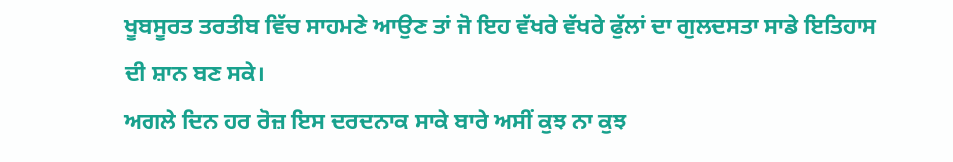ਖੂਬਸੂਰਤ ਤਰਤੀਬ ਵਿੱਚ ਸਾਹਮਣੇ ਆਉਣ ਤਾਂ ਜੋ ਇਹ ਵੱਖਰੇ ਵੱਖਰੇ ਫੁੱਲਾਂ ਦਾ ਗੁਲਦਸਤਾ ਸਾਡੇ ਇਤਿਹਾਸ ਦੀ ਸ਼ਾਨ ਬਣ ਸਕੇ।
ਅਗਲੇ ਦਿਨ ਹਰ ਰੋਜ਼ ਇਸ ਦਰਦਨਾਕ ਸਾਕੇ ਬਾਰੇ ਅਸੀਂ ਕੁਝ ਨਾ ਕੁਝ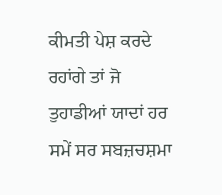ਕੀਮਤੀ ਪੇਸ਼ ਕਰਦੇ ਰਹਾਂਗੇ ਤਾਂ ਜੋ ਤੁਹਾਡੀਆਂ ਯਾਦਾਂ ਹਰ ਸਮੇਂ ਸਰ ਸਬਜ਼ਚਸ਼ਮਾ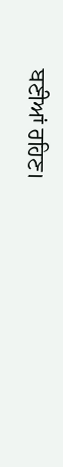ਬਣੀਆਂ ਰਹਿਣ।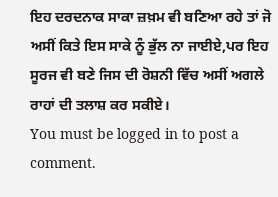ਇਹ ਦਰਦਨਾਕ ਸਾਕਾ ਜ਼ਖ਼ਮ ਵੀ ਬਣਿਆ ਰਹੇ ਤਾਂ ਜੋ ਅਸੀਂ ਕਿਤੇ ਇਸ ਸਾਕੇ ਨੂੰ ਭੁੱਲ ਨਾ ਜਾਈਏ,ਪਰ ਇਹ ਸੂਰਜ ਵੀ ਬਣੇ ਜਿਸ ਦੀ ਰੋਸ਼ਨੀ ਵਿੱਚ ਅਸੀਂ ਅਗਲੇ ਰਾਹਾਂ ਦੀ ਤਲਾਸ਼ ਕਰ ਸਕੀਏ।
You must be logged in to post a comment.